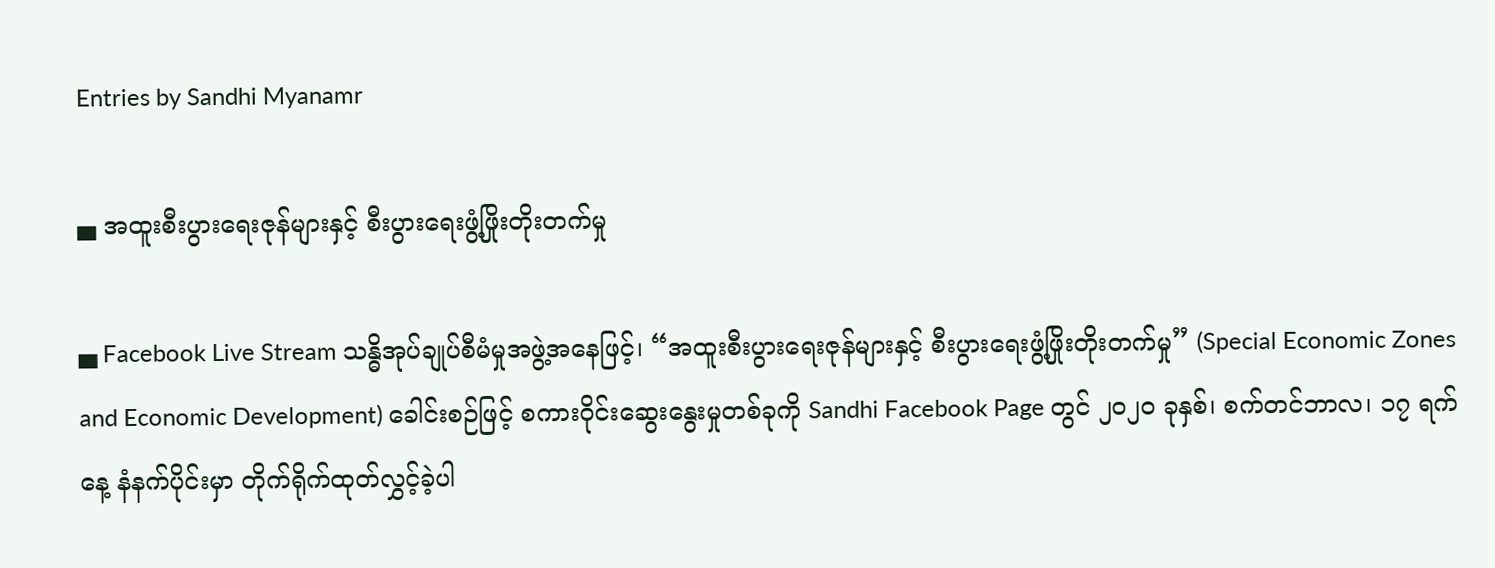Entries by Sandhi Myanamr

▄ အထူးစီးပွားရေးဇုန်များနှင့် စီးပွားရေးဖွံ့ဖြိုးတိုးတက်မှု

▄ Facebook Live Stream သန္ဓိအုပ်ချုပ်စီမံမှုအဖွဲ့အနေဖြင့်၊ “အထူးစီးပွားရေးဇုန်များနှင့် စီးပွားရေးဖွံ့ဖြိုးတိုးတက်မှု” (Special Economic Zones and Economic Development) ခေါင်းစဉ်ဖြင့် စကားဝိုင်းဆွေးနွေးမှုတစ်ခုကို Sandhi Facebook Page တွင် ၂၀၂၀ ခုနှစ်၊ စက်တင်ဘာလ၊ ၁၇ ရက်နေ့ နံနက်ပိုင်းမှာ တိုက်ရိုက်ထုတ်လွှင့်ခဲ့ပါ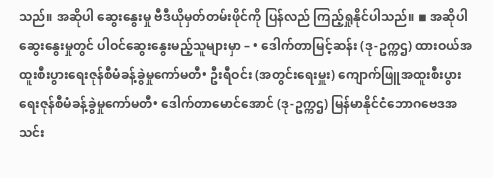သည်။ အဆိုပါ ဆွေးနွေးမှု ဗီဒီယိုမှတ်တမ်းဖိုင်ကို ပြန်လည် ကြည့်ရှုနိုင်ပါသည်။ ◾ အဆိုပါဆွေးနွေးမှုတွင် ပါဝင်ဆွေးနွေးမည့်သူများမှာ – • ဒေါက်တာမြင့်ဆန်း (ဒု-ဥက္ကဌ) ထားဝယ်အထူးစီးပွားရေးဇုန်စီမံခန့်ခွဲမှုကော်မတီ• ဦးရီဝင်း (အတွင်းရေးမှူး) ကျောက်ဖြူအထူးစီးပွားရေးဇုန်စီမံခန့်ခွဲမှုကော်မတီ• ဒေါက်တာမောင်အောင် (ဒု-ဥက္ကဌ) မြန်မာနိုင်ငံဘောဂဗေဒအသင်း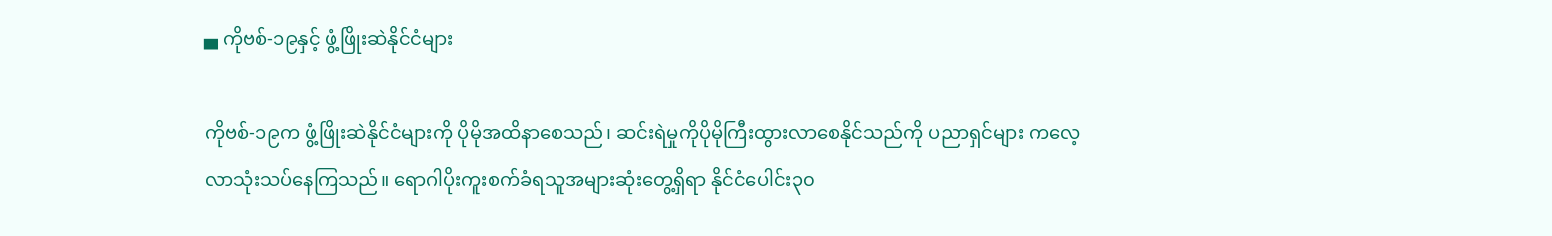▄ ကိုဗစ်-၁၉နှင့် ဖွံ့ဖြိုးဆဲနိုင်ငံများ

ကိုဗစ်-၁၉က ဖွံ့ဖြိုးဆဲနိုင်ငံများကို ပိုမိုအထိနာစေသည်၊ ဆင်းရဲမှုကိုပိုမိုကြီးထွားလာစေနိုင်သည်ကို ပညာရှင်များ ကလေ့လာသုံးသပ်နေကြသည်။ ရောဂါပိုးကူးစက်ခံရသူအများဆုံးတွေ့ရှိရာ နိုင်ငံပေါင်း၃၀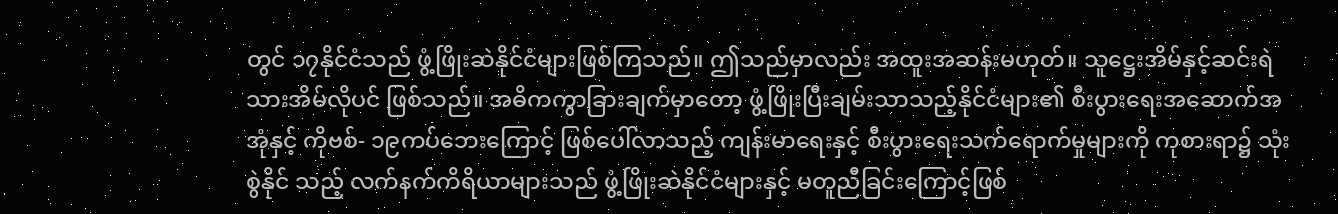တွင် ၁၇နိုင်ငံသည် ဖွံ့ဖြိုးဆဲနိုင်ငံများဖြစ်ကြသည်။ ဤသည်မှာလည်း အထူးအဆန်းမဟုတ်။ သူဋ္ဌေးအိမ်နှင့်ဆင်းရဲသားအိမ်လိုပင် ဖြစ်သည်။ အဓိကကွာခြားချက်မှာတော့ ဖွံ့ဖြိုးပြီးချမ်းသာသည့်နိုင်ငံများ၏ စီးပွားရေးအဆောက်အအုံနှင့် ကိုဗစ်- ၁၉ကပ်ဘေးကြောင့် ဖြစ်ပေါ်လာသည့် ကျန်းမာရေးနှင့် စီးပွားရေးသက်ရောက်မှုများကို ကုစားရာ၌ သုံးစွဲနိုင် သည့် လက်နက်ကိရိယာများသည် ဖွံ့ဖြိုးဆဲနိုင်ငံများနှင့် မတူညီခြင်းကြောင့်ဖြစ်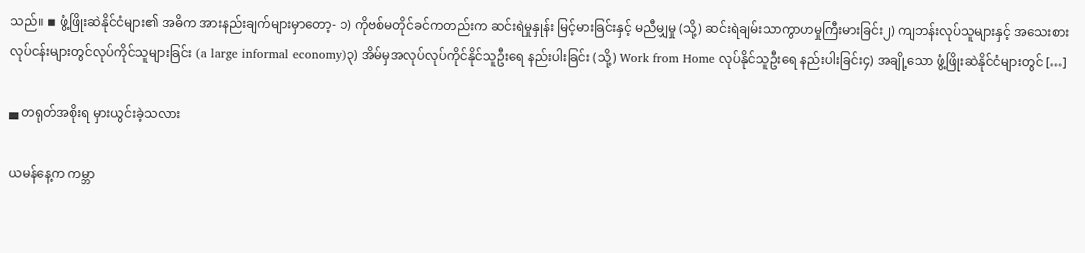သည်။ ◾ ဖွံ့ဖြိုးဆဲနိုင်ငံများ၏ အဓိက အားနည်းချက်များမှာတော့- ၁) ကိုဗစ်မတိုင်ခင်ကတည်းက ဆင်းရဲမှုနှုန်း မြင့်မားခြင်းနှင့် မညီမျှမှု (သို့) ဆင်းရဲချမ်းသာကွာဟမှုကြီးမားခြင်း၂) ကျဘန်းလုပ်သူများနှင့် အသေးစားလုပ်ငန်းများတွင်လုပ်ကိုင်သူများခြင်း (a large informal economy)၃) အိမ်မှအလုပ်လုပ်ကိုင်နိုင်သူဦးရေ နည်းပါးခြင်း (သို့) Work from Home လုပ်နိုင်သူဦးရေ နည်းပါးခြင်း၄) အချို့သော ဖွံ့ဖြိုးဆဲနိုင်ငံများတွင် […]

▄ တရုတ်အစိုးရ မှားယွင်းခဲ့သလား

ယမန်နေ့က ကမ္ဘာ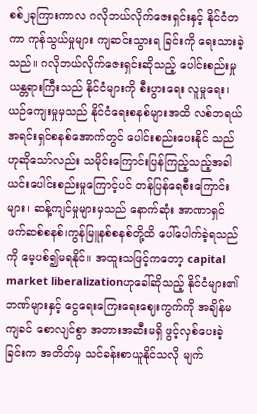စစ်၂ခုကြားကာလ ဂလိုဘယ်လိုက်ဇေးရှင်းနှင့် နိုင်ငံတကာ ကုန်သွယ်မှုများ ကျဆင်းသွားရ ခြင်းကို ရေးသားခဲ့သည်။ ဂလိုဘယ်လိုက်ဇေးရှင်းဆိုသည့် ပေါင်းစည်းမှုယန္တရားကြီးသည် နိုင်ငံများကို စီးပွားရေး လူမှုရေး၊ယဉ်ကျေးမှုမှသည် နိုင်ငံရေးစနစ်များအထိ လစ်ဘရယ်အရင်းရှင်စနစ်အောက်တွင် ပေါင်းစည်းပေးနိုင် သည်ဟုဆိုသော်လည်း သမိုင်းကြောင်းပြန်ကြည့်သည့်အခါ ယင်းပေါင်းစည်းမှုကြောင့်ပင် တန်ပြန်ရေစီးကြောင်း များ၊ ဆန့်ကျင်မှုများမှသည် နောက်ဆုံး အာဏာရှင် ဖက်ဆစ်စနစ်၊ကွန်မြူနစ်စနစ်တို့ထိ ပေါ်ပေါက်ခဲ့ရသည်ကို မေ့ပစ်၍မရနိုင်။ အထူးသဖြင့်ကတော့ capital market liberalizationဟုခေါ်ဆိုသည့် နိုင်ငံများ၏ ဘဏ်များနှင့် ငွေရေးကြေးရေးဈေးကွက်ကို အချိန်မကျခင် စောလျင်စွာ အတားအဆီးမရှိ ဖွင့်လှစ်ပေးခဲ့ခြင်းက အတိတ်မှ သင်ခန်းစာယူနိုင်သလို မျက်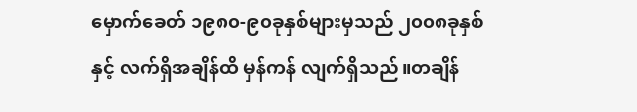မှောက်ခေတ် ၁၉၈၀-၉၀ခုနှစ်များမှသည် ၂၀၀၈ခုနှစ်နှင့် လက်ရှိအချိန်ထိ မှန်ကန် လျက်ရှိသည်။တချိန်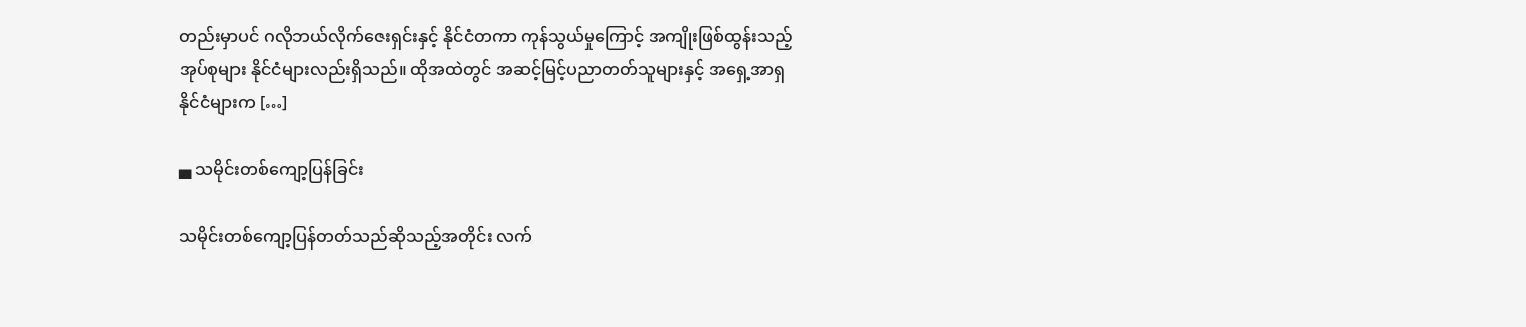တည်းမှာပင် ဂလိုဘယ်လိုက်ဇေးရှင်းနှင့် နိုင်ငံတကာ ကုန်သွယ်မှုကြောင့် အကျိုးဖြစ်ထွန်းသည့် အုပ်စုများ နိုင်ငံများလည်းရှိသည်။ ထိုအထဲတွင် အဆင့်မြင့်ပညာတတ်သူများနှင့် အရှေ့အာရှနိုင်ငံများက […]

▄ သမိုင်းတစ်ကျော့ပြန်ခြင်း

သမိုင်းတစ်ကျော့ပြန်တတ်သည်ဆိုသည့်အတိုင်း လက်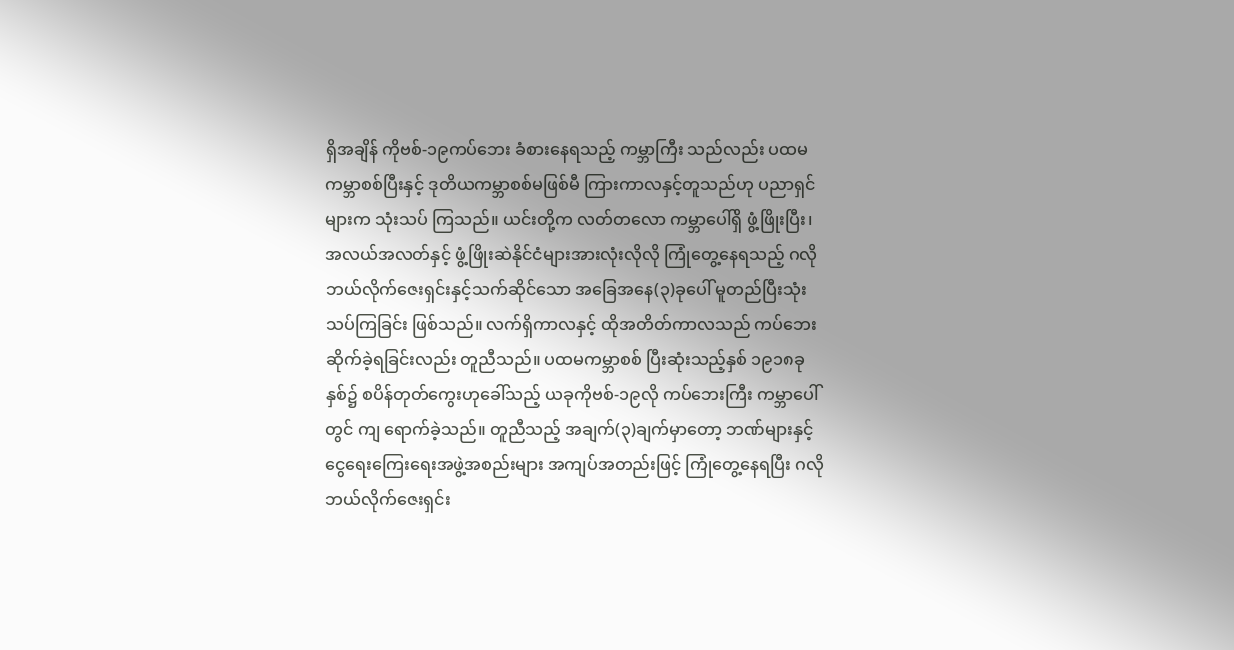ရှိအချိန် ကိုဗစ်-၁၉ကပ်ဘေး ခံစားနေရသည့် ကမ္ဘာကြီး သည်လည်း ပထမကမ္ဘာစစ်ပြီးနှင့် ဒုတိယကမ္ဘာစစ်မဖြစ်မီ ကြားကာလနှင့်တူသည်ဟု ပညာရှင်များက သုံးသပ် ကြသည်။ ယင်းတို့က လတ်တလော ကမ္ဘာပေါ်ရှိ ဖွံ့ဖြိုးပြီး၊ အလယ်အလတ်နှင့် ဖွံ့ဖြိုးဆဲနိုင်ငံများအားလုံးလိုလို ကြုံတွေ့နေရသည့် ဂလိုဘယ်လိုက်ဇေးရှင်းနှင့်သက်ဆိုင်သော အခြေအနေ(၃)ခုပေါ် မူတည်ပြီးသုံးသပ်ကြခြင်း ဖြစ်သည်။ လက်ရှိကာလနှင့် ထိုအတိတ်ကာလသည် ကပ်ဘေးဆိုက်ခဲ့ရခြင်းလည်း တူညီသည်။ ပထမကမ္ဘာစစ် ပြီးဆုံးသည့်နှစ် ၁၉၁၈ခုနှစ်၌ စပိန်တုတ်ကွေးဟုခေါ်သည့် ယခုကိုဗစ်-၁၉လို ကပ်ဘေးကြီး ကမ္ဘာပေါ်တွင် ကျ ရောက်ခဲ့သည်။ တူညီသည့် အချက်(၃)ချက်မှာတော့ ဘဏ်များနှင့်ငွေရေးကြေးရေးအဖွဲ့အစည်းများ အကျပ်အတည်းဖြင့် ကြုံတွေ့နေရပြီး ဂလိုဘယ်လိုက်ဇေးရှင်း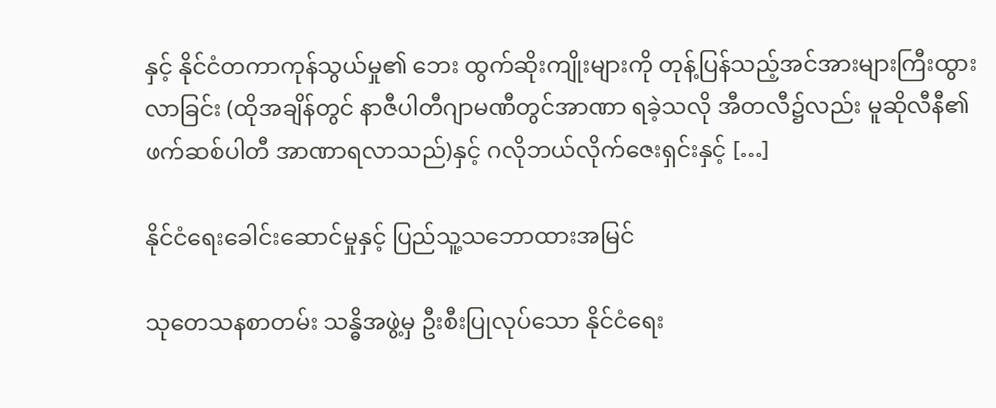နှင့် နိုင်ငံတကာကုန်သွယ်မှု၏ ဘေး ထွက်ဆိုးကျိုးများကို တုန့်ပြန်သည့်အင်အားများကြီးထွားလာခြင်း (ထိုအချိန်တွင် နာဇီပါတီဂျာမဏီတွင်အာဏာ ရခဲ့သလို အီတလီ၌လည်း မူဆိုလီနီ၏ ဖက်ဆစ်ပါတီ အာဏာရလာသည်)နှင့် ဂလိုဘယ်လိုက်ဇေးရှင်းနှင့် […]

နိုင်ငံရေးခေါင်းဆောင်မှုနှင့် ပြည်သူ့သဘောထားအမြင်

သုတေသနစာတမ်း သန္ဓိအဖွဲ့မှ ဦးစီးပြုလုပ်သော နိုင်ငံရေး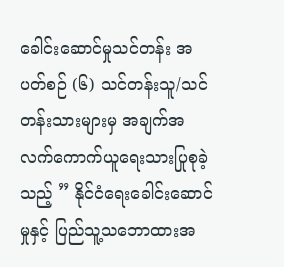ခေါင်းဆောင်မှုသင်တန်း အပတ်စဉ် (၆) သင်တန်းသူ/သင်တန်းသားများမှ အချက်အလက်ကောက်ယူရေးသားပြုစုခဲ့သည့် ” နိုင်ငံရေးခေါင်းဆောင်မှုနှင့် ပြည်သူ့သဘောထားအ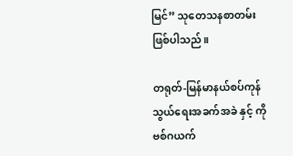မြင်” သုတေသနစာတမ်း ဖြစ်ပါသည်။

တရုတ်-မြန်မာနယ်စပ်ကုန်သွယ်ရေးအခက်အခဲ နှင့် ကိုဗစ်ဂယက်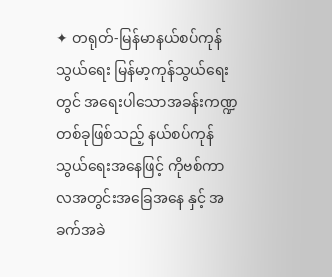✦ တရုတ်-မြန်မာနယ်စပ်ကုန်သွယ်ရေး မြန်မာ့ကုန်သွယ်ရေးတွင် အရေးပါသောအခန်းကဏ္ဍတစ်ခုဖြစ်သည့် နယ်စပ်ကုန်သွယ်ရေးအနေဖြင့် ကိုဗစ်ကာလအတွင်းအခြေအနေ နှင့် အခက်အခဲ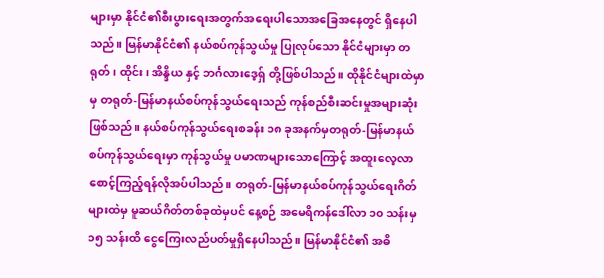များမှာ နိုင်ငံ၏စီးပွားရေးအတွက်အရေးပါသောအခြေအနေတွင်‌ ရှိနေပါသည်။ မြန်မာနိုင်ငံ၏ နယ်စပ်ကုန်သွယ်မှု ပြုလုပ်သော နိုင်ငံများမှာ တရုတ်၊ ထိုင်း၊ အိန္ဒိယ နှင့် ဘင်္ဂလားဒေ့ရှ် တို့ဖြစ်ပါသည်။ ထိုနိုင်ငံများထဲမှာမှ တရုတ်-မြန်မာနယ်စပ်ကုန်သွယ်ရေးသည် ကုန်စည်စီးဆင်းမှုအများဆုံး ဖြစ်သည်။ နယ်စပ်ကုန်သွယ်ရေးစခန်း ၁၈ ခုအနက်မှတရုတ်-မြန်မာနယ်စပ်ကုန်သွယ်ရေးမှာ ကုန်သွယ်မှု ပမာဏများသောကြောင့် အထူးလေ့လာစောင့်ကြည့်ရန်လိုအပ်ပါသည်။ တရုတ်-မြန်မာနယ်စပ်ကုန်သွယ်ရေးဂိတ်များထဲမှ မူဆယ်ဂိတ်တစ်ခုထဲမှပင် နေ့စဉ် အမေရိကန်ဒေါ်လာ ၁၀ သန်းမှ ၁၅ သန်းထိ ငွေကြေးလည်ပတ်မှုရှိနေပါသည်။ မြန်မာနိုင်ငံ၏ အဓိ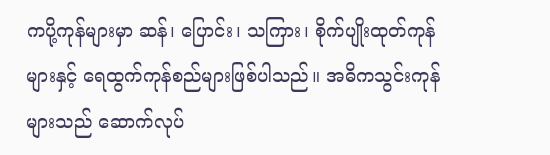ကပို့ကုန်များမှာ ဆန်၊ ပြောင်း၊ သကြား၊ စိုက်ပျိုးထုတ်ကုန်များနှင့် ရေထွက်ကုန်စည်များဖြစ်ပါသည်။ အဓိကသွင်းကုန်များသည် ဆောက်လုပ်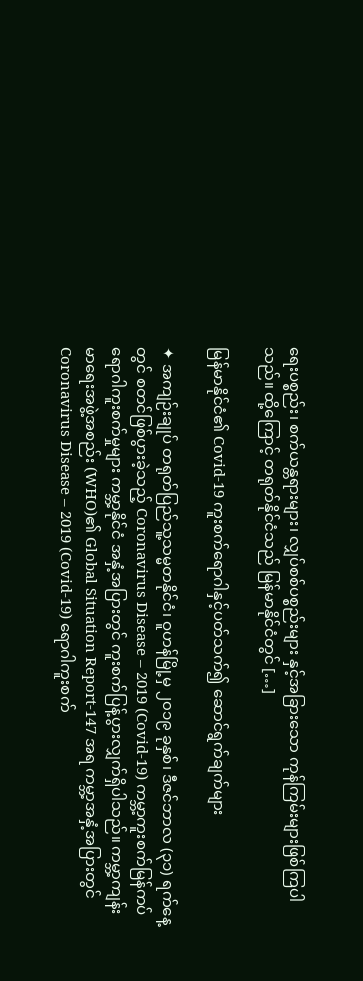ရေးပစ္စည်း၊ စက်ယန္တရားများ၊ လျှပ်စစ်ပစ္စည်းများ နှင့်အခြားသော ကုန်ကြမ်းများဖြစ်ကြပါသည်။ ထို့ကြောင့် တရုတ်နိုင်ငံသည် မြန်မာနိုင်ငံတွင် […]

မြန်မာနိုင်ငံ၏ Covid-19 ကူးစက်ရောဂါနှင့်ပတ်သက်၍ ဆောင်ရွက်ချက်များ

✦ အကျဉ်းချုပ် တရုတ်ပြည်သူ့သမ္မတနိုင်ငံ၊ ဝူဟန်မြို့မှ ၂၀၁၉ ခုနှစ်၊ ဒီဇင်ဘာလ (၃၁) ရက်နေ့တွင် စတင်ဖြစ်ပွားခဲ့သည့် Coronavirus Disease – 2019 (Covid-19) ကမ္ဘာ့ကူးစက်မြန်ကပ်ရောဂါကူးစက်မှုများ ကမ္ဘာ့နိုင်ငံ အနှံ့အပြားတွင် ကူးစက်ပြန့်ပွားလျှက်ရှိပါသည်။ ကမ္ဘာ့ကျန်းမာရေးအဖွဲ့အစည်း (WHO)၏ Global Situation Report-147 အရ ကမ္ဘာ့အနှံ့အပြားတွင် Coronavirus Disease – 2019 (Covid-19) ရောဂါကူးစက်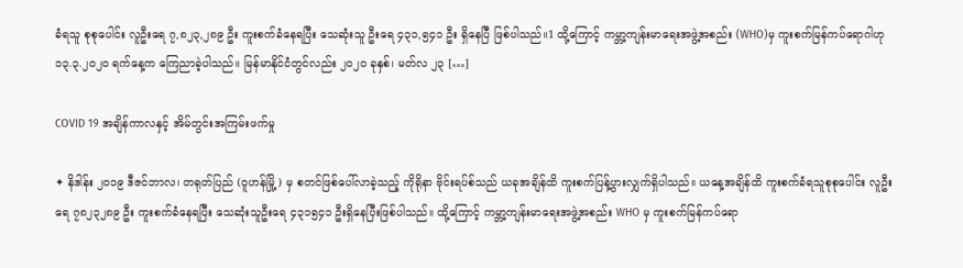ခံရသူ စုစုပေါင်း လူဦးရေ ၇,၈၂၃,၂၈၉ ဦး ကူးစက်ခံနေရပြီး သေဆုံးသူ ဦးရေ ၄၃၁,၅၄၁ ဦး ရှိနေပြီ ဖြစ်ပါသည်။1 ထို့ကြောင့် ကမ္ဘာ့ကျန်းမာရေးအဖွဲ့အစည်း (WHO)မှ ကူးစက်မြန်ကပ်ရောဂါဟု ၁၃.၃.၂၀၂၀ ရက်နေ့က ကြေညာခဲ့ပါသည်။ မြန်မာနိုင်ငံတွင်လည်း ၂၀၂၀ ခုနှစ်၊ မတ်လ ၂၃ […]

COVID 19 အချိန်ကာလနှင့် အိမ်တွင်းအကြမ်းဖက်မှု

✦ နိဒါန်း ၂၀၁၉ ဒီဇင်ဘာလ၊ တရုတ်ပြည် (ဝူဟန်မြို့) မှ စတင်ဖြစ်ပေါ်လာခဲ့သည့် ကိုရိုနာ ဗိုင်းရပ်စ်သည် ယခုအချိန်ထိ ကူးစက်ပြန့်ပွားလျှက်ရှိပါသည်။ ယနေ့အချိန်ထိ ကူးစက်ခံရသူစုစုပေါင်း လူဦးရေ ၇၈၂၃၂၈၉ ဦး ကူးစက်ခံနေရပြီး သေဆုံးသူဦးရေ ၄၃၁၅၄၁ ဦးရှိနေပြီးဖြစ်ပါသည်။ ထို့ကြောင့် ကမ္ဘာ့ကျန်းမာရေးအဖွဲ့အစည်း WHO မှ ကူးစက်မြန်ကပ်ရော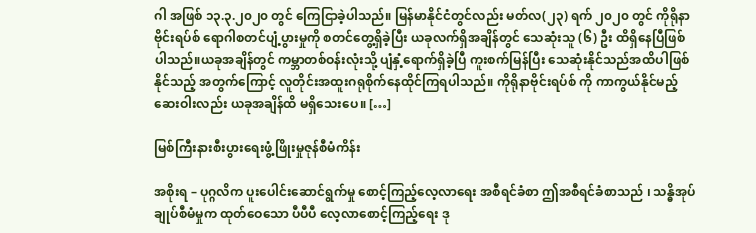ဂါ အဖြစ် ၁၃.၃.၂၀၂၀ တွင် ကြေငြာခဲ့ပါသည်။ မြန်မာနိုင်ငံတွင်လည်း မတ်လ(၂၃) ရက် ၂၀၂၀ တွင် ကိုရိုနာဗိုင်းရပ်စ် ရောဂါစတင်ပျံ့ပွားမှုကို စတင်တွေ့ရှိခဲ့ပြီး ယခုလက်ရှိအချိန်တွင် သေဆုံးသူ (၆) ဦး ထိရှိနေပြီဖြစ်ပါသည်။ယခုအချိန်တွင် ကမ္ဘာတစ်ဝန်းလုံးသို့ ပျံနှံ့ရောက်ရှိခဲ့ပြီ ကူးစက်မြန်ပြီး သေဆုံးနိုင်သည်အထိပါဖြစ်နိုင်သည့် အတွက်ကြောင့် လူတိုင်းအထူးဂရုစိုက်နေထိုင်ကြရပါသည်။ ကိုရိုနာဗိုင်းရပ်စ် ကို ကာကွယ်နိုင်မည့် ဆေးဝါးလည်း ယခုအချိန်ထိ မရှိသေးပေ။ […]

မြစ်ကြီးနားစီးပွားရေးဖွံ့ဖြိုးမှုဇုန်စီမံကိန်း

အစိုးရ – ပုဂ္ဂလိက ပူးပေါင်းဆောင်ရွက်မှု စောင့်ကြည့်လေ့လာရေး အစီရင်ခံစာ ဤအစီရင်ခံစာသည် ၊ သန္ဓိအုပ်ချုပ်စီမံမှုက ထုတ်ဝေသော ပီပီပီ လေ့လာစောင့်ကြည့်ရေး ဒု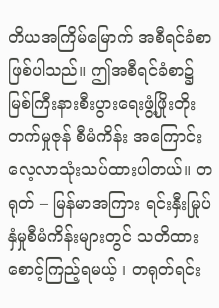တိယအကြိမ်မြောက် အစီရင်ခံစာဖြစ်ပါသည်။ ဤအစီရင်ခံစာ၌ မြစ်ကြီးနားစီးပွားရေးဖွံ့ဖြိုးတိုးတက်မှုဇုန် စီမံကိန်း အကြောင်း လေ့လာသုံးသပ်ထားပါတယ်။ တရုတ် – မြန်မာအကြား ရင်းနှီးမြုပ်နှံမှုစီမံကိန်းများတွင် သတိထားစောင့်ကြည့်ရမယ့် ၊ တရုတ်ရင်း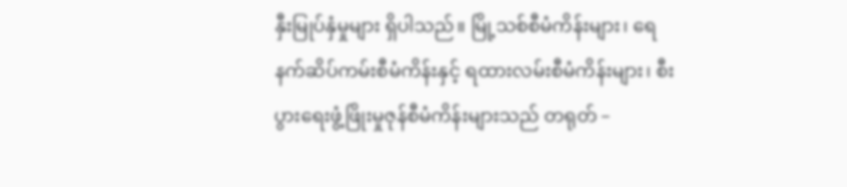နှီးမြုပ်နှံမှုများ ရှိပါသည်။ မြို့သစ်စီမံကိန်းများ၊ ရေနက်ဆိပ်ကမ်းစီမံကိန်းနှင့် ရထားလမ်းစီမံကိန်းများ၊ စီးပွားရေးဖွံ့ဖြိုးမှုဇုန်စီမံကိန်းများသည် တရုတ် –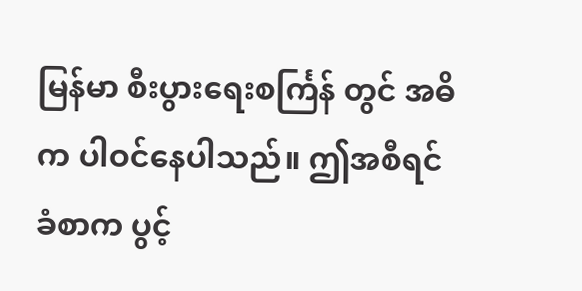မြန်မာ စီးပွားရေးစင်္ကြန် တွင် အဓိက ပါဝင်နေပါသည်။ ဤအစီရင်ခံစာက ပွင့်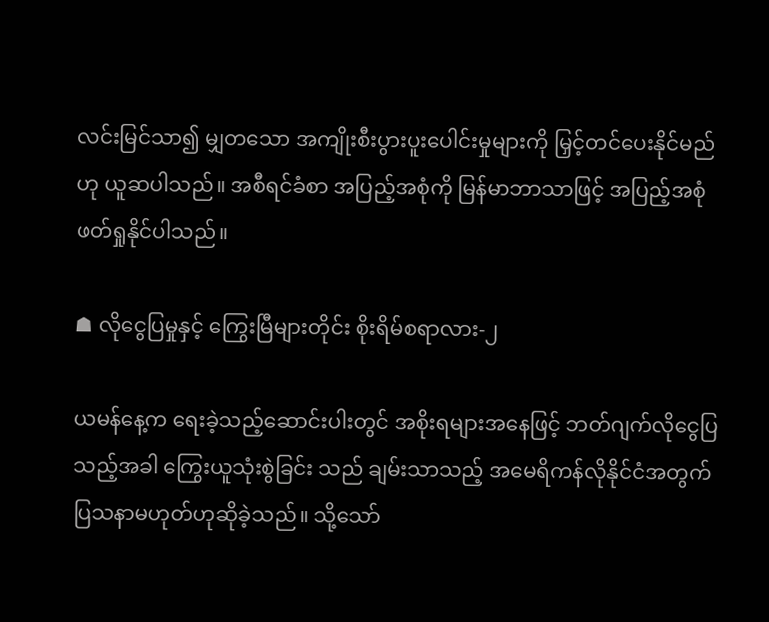လင်းမြင်သာ၍ မျှတသော အကျိုးစီးပွားပူးပေါင်းမှုများကို မြှင့်တင်ပေးနိုင်မည်ဟု ယူဆပါသည်။ အစီရင်ခံစာ အပြည့်အစုံကို မြန်မာဘာသာဖြင့် အပြည့်အစုံ ဖတ်ရှုနိုင်ပါသည်။

☗ လိုငွေပြမှုနှင့် ကြွေးမြီများတိုင်း စိုးရိမ်စရာလား-၂

ယမန်နေ့က ရေးခဲ့သည့်ဆောင်းပါးတွင် အစိုးရများအနေဖြင့် ဘတ်ဂျက်လိုငွေပြသည့်အခါ ကြွေးယူသုံးစွဲခြင်း သည် ချမ်းသာသည့် အမေရိကန်လိုနိုင်ငံအတွက် ပြသနာမဟုတ်ဟုဆိုခဲ့သည်။ သို့သော်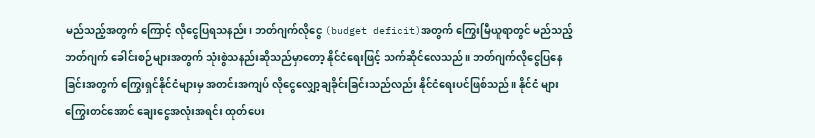မည်သည့်အတွက် ကြောင့် လိုငွေပြရသနည်း၊ ဘတ်ဂျက်လိုငွေ (budget deficit)အတွက် ကြွေးမြီယူရာတွင် မည်သည့်ဘတ်ဂျက် ခေါင်းစဉ်များအတွက် သုံးစွဲသနည်းဆိုသည်မှာတော့ နိုင်ငံရေးဖြင့် သက်ဆိုင်လေသည်။ ဘတ်ဂျက်လိုငွေပြနေ ခြင်းအတွက် ကြွေးရှင်နိုင်ငံများမှ အတင်းအကျပ် လိုငွေလျှော့ချခိုင်းခြင်းသည်လည်း နိုင်ငံရေးပင်ဖြစ်သည်။ နိုင်ငံ များကြွေးတင်အောင် ချေးငွေအလုံးအရင်း ထုတ်ပေး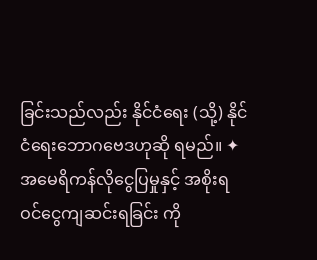ခြင်းသည်လည်း နိုင်ငံရေး (သို့) နိုင်ငံရေးဘောဂဗေဒဟုဆို ရမည်။ ✦ အမေရိကန်လိုငွေပြမှုနှင့် အစိုးရဝင်ငွေကျဆင်းရခြင်း ကို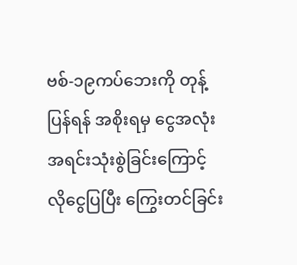ဗစ်-၁၉ကပ်ဘေးကို တုန့်ပြန်ရန် အစိုးရမှ ငွေအလုံးအရင်းသုံးစွဲခြင်းကြောင့် လိုငွေပြပြီး ကြွေးတင်ခြင်း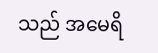သည် အမေရိ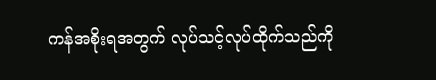ကန်အစိုးရအတွက် လုပ်သင့်လုပ်ထိုက်သည်ကို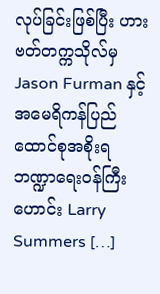လုပ်ခြင်းဖြစ်ပြီး ဟားဗတ်တက္ကသိုလ်မှ Jason Furman နှင့်အမေရိကန်ပြည်ထောင်စုအစိုးရ ဘဏ္ဍာရေးဝန်ကြီးဟောင်း Larry Summers […]